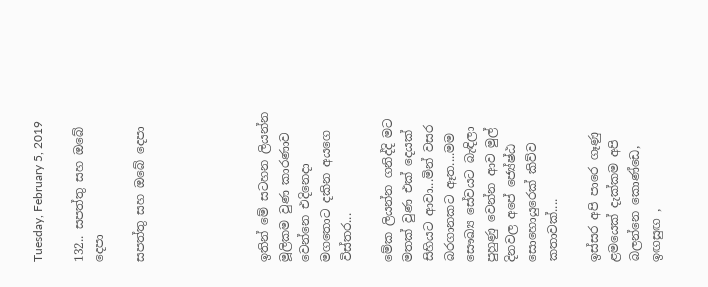Tuesday, February 5, 2019

132.. සපත්තු සහ ඔබේ දෙපා

සපත්තු සහ ඔබේ දෙපා





ඉතින් මේ සටහන ලියන්න මූලිකම වුණ කාරණාව වෙන්නෙ එදිනෙදා මගතොට දකින අයගෙ විස්තර...

මේක ලියන්න ගනිද්දි මට මතක් වුණ එක් දෙයක් සිහියට ආවා...මින් වසර බරගානකට ඈත....මම සෞඛ්‍ය සේවයට බැඳිලා පුහුණු වෙන්න ආව මුල් දිනවල අපේ ජ්‍යේෂ්ඨ සොහොයුරෙක් කිව්ව කතාවක්....

ඉස්සර අපි පාරෙ ගෑණු ළමයෙක් දැක්කම අපි බලන්නෙ කොණ්ඩෙ, ඉඟසුඟ ,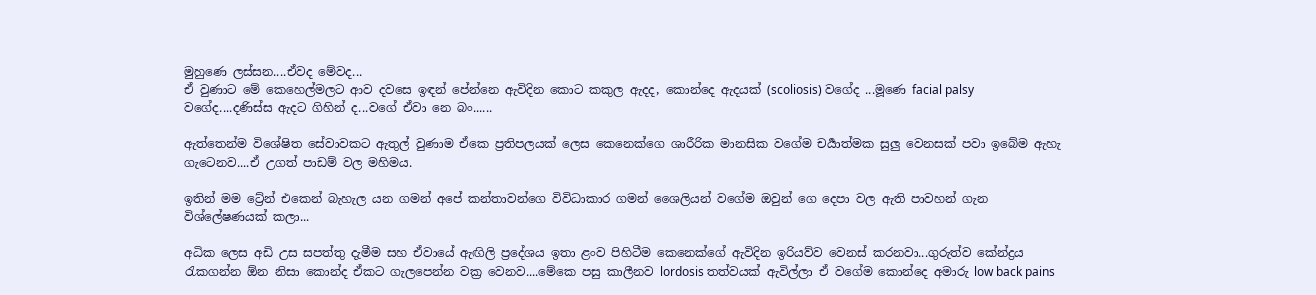මුහුණෙ ලස්සන....ඒවද මේවද...
ඒ වුණාට මේ කෙහෙල්මලට ආව දවසෙ ඉඳන් පේන්නෙ ඇවිදින කොට කකුල ඇදද, කොන්දෙ ඇදයක් (scoliosis) වගේද ...මූණෙ facial palsy වගේද....දණිස්ස ඇදට ගිහින් ද...වගේ ඒවා නෙ බං......

ඇත්තෙන්ම විශේෂිත සේවාවකට ඇතුල් වුණාම ඒකෙ ප්‍රතිපලයක් ලෙස කෙනෙක්ගෙ ශාරීරික මානසික වගේම චර්‍යාත්මක සුලු වෙනසක් පවා ඉබේම ඇහැ ගැටෙනව....ඒ උගත් පාඩම් වල මහිමය.

ඉතින් මම ට්‍රේන් එකෙන් බැහැල යන ගමන් අපේ කන්තාවන්ගෙ විවිධාකාර ගමන් ශෛලියන් වගේම ඔවුන් ගෙ දෙපා වල ඇති පාවහන් ගැන විශ්ලේෂණයක් කලා...

අධික ලෙස අඩි උස සපත්තු දැමීම සහ ඒවායේ ඇඟිලි ප්‍රදේශය ඉතා ළංව පිහිටීම කෙනෙක්ගේ ඇවිදින ඉරියව්ව වෙනස් කරනවා...ගුරුත්ව කේන්ද්‍රය රැකගන්න ඕන නිසා කොන්ද ඒකට ගැලපෙන්න වක්‍ර වෙනව....මේකෙ පසු කාලීනව lordosis තත්වයක් ඇවිල්ලා ඒ වගේම කොන්දෙ අමාරු low back pains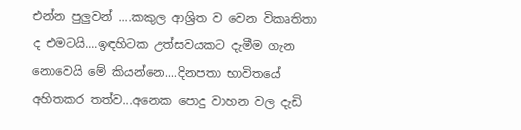එන්න පුලුවන් ....කකුල ආශ්‍රිත ව වෙන විකෘතිතා ද එමටයි....ඉඳහිටක උත්සවයකට දැමීම ගැන නොවෙයි මේ කියන්නෙ....දිනපතා භාවිතයේ අහිතකර තත්ව...අනෙක පොදු වාහන වල දැඩි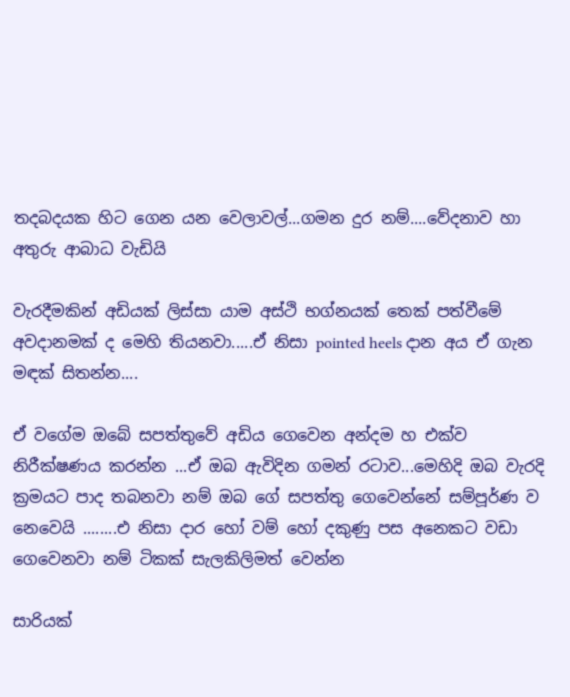තදබදයක හිට ගෙන යන වෙලාවල්...ගමන දුර නම්....වේදනාව හා අතුරු ආබාධ වැඩියි

වැරදීමකින් අඩියක් ලිස්සා යාම අස්ථි භග්නයක් තෙක් පත්වීමේ අවදානමක් ද මෙහි තියනවා.....ඒ නිසා pointed heels දාන අය ඒ ගැන මඳක් සිතන්න....

ඒ වගේම ඔබේ සපත්තුවේ අඩිය ගෙවෙන අන්දම හ එක්ව නිරීක්ෂණය කරන්න ...ඒ ඔබ ඇවිදින ගමන් රටාව...මෙහිදි ඔබ වැරදි ක්‍රමයට පාද තබනවා නම් ඔබ ගේ සපත්තු ගෙවෙන්නේ සම්පූර්ණ ව නෙවෙයි ........එ නිසා දාර හෝ වම් හෝ දකුණු පස අනෙකට වඩා ගෙවෙනවා නම් ටිකක් සැලකිලිමත් වෙන්න

සාරියක්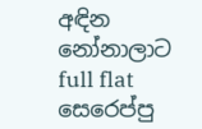අඳින නෝනාලාට full flat සෙරෙප්පු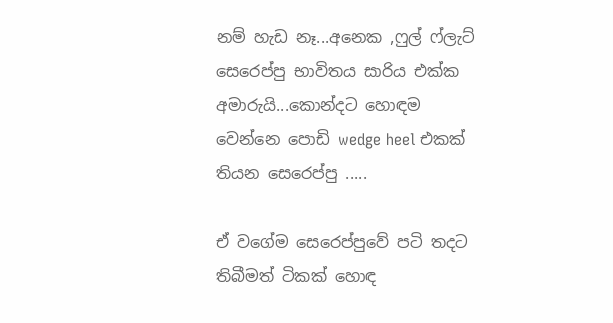නම් හැඩ නෑ...අනෙක ,ෆුල් ෆ්ලැට් සෙරෙප්පු භාවිතය සාරිය එක්ක අමාරුයි...කොන්දට හොඳම වෙන්නෙ පොඩි wedge heel එකක් තියන සෙරෙප්පු .....

ඒ වගේම සෙරෙප්පුවේ පටි තදට තිබීමත් ටිකක් හොඳ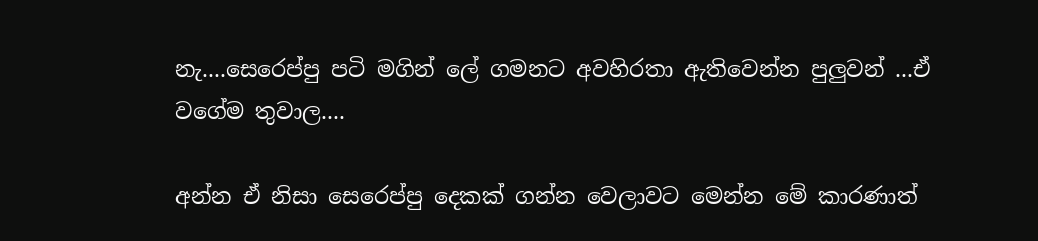නැ....සෙරෙප්පු පටි මගින් ලේ ගමනට අවහිරතා ඇතිවෙන්න පුලුවන් ...ඒ වගේම තුවාල....

අන්න ඒ නිසා සෙරෙප්පු දෙකක් ගන්න වෙලාවට මෙන්න මේ කාරණාත්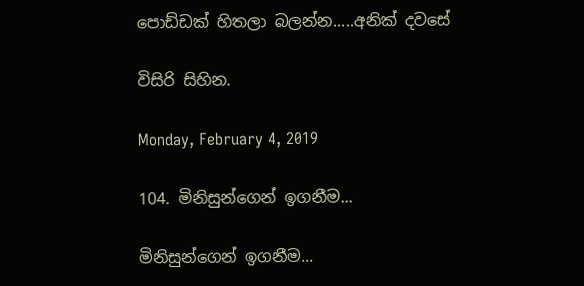පොඩ්ඩක් හිතලා බලන්න.....අනික් දවසේ

විසිරි සිහින.

Monday, February 4, 2019

104. මිනිසුන්ගෙන් ඉගනීම...

මිනිසුන්ගෙන් ඉගනීම...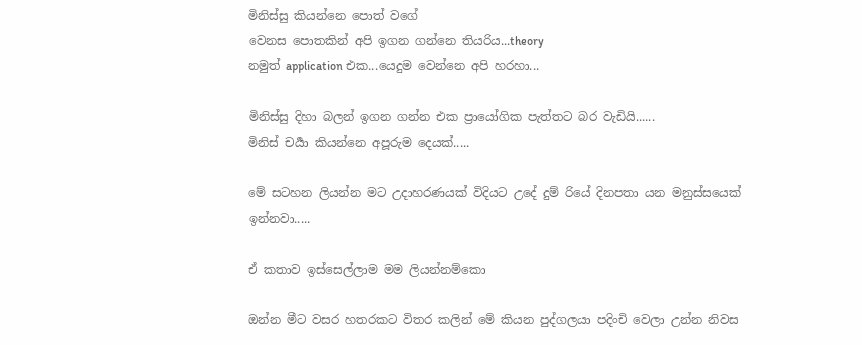මිනිස්සු කියන්නෙ පොත් වගේ
වෙනස පොතකින් අපි ඉගන ගන්නෙ තියරිය...theory
නමුත් application එක...යෙදුම වෙන්නෙ අපි හරහා...

මිනිස්සු දිහා බලන් ඉගන ගන්න එක ප්‍රායෝගික පැත්තට බර වැඩියි......
මිනිස් චර්‍යා කියන්නෙ අපූරුම දෙයක්.....

මේ සටහන ලියන්න මට උදාහරණයක් විදියට උදේ දුම් රියේ දිනපතා යන මනුස්සයෙක් ඉන්නවා.....

ඒ කතාව ඉස්සෙල්ලාම මම ලියන්නම්කො

ඔන්න මීට වසර හතරකට විතර කලින් මේ කියන පුද්ගලයා පදිංචි වෙලා උන්න නිවස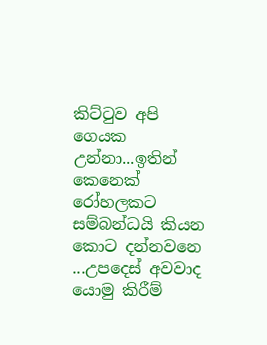කිට්ටුව අපි ගෙයක උන්නා...ඉතින් කෙනෙක් රෝහලකට සම්බන්ධයි කියන කොට දන්නවනෙ ...උපදෙස් අවවාද යොමු කිරීම්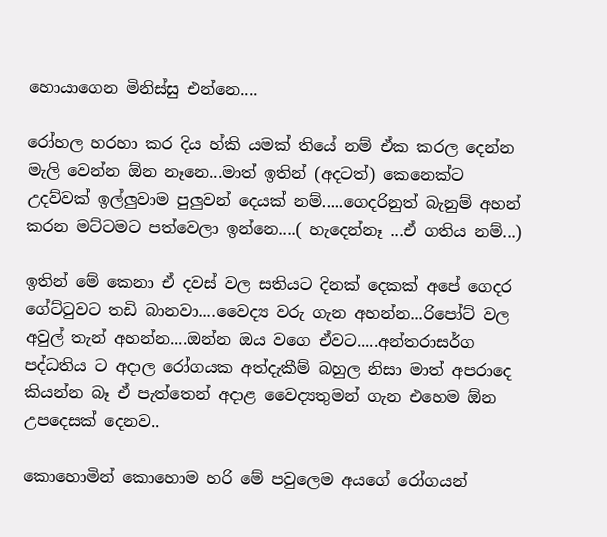හොයාගෙන මිනිස්සු එන්නෙ....

රෝහල හරහා කර දිය හ්කි යමක් තියේ නම් ඒක කරල දෙන්න මැලි වෙන්න ඕන නෑනෙ...මාත් ඉතින් (අදටත්) කෙනෙක්ට උදව්වක් ඉල්ලුවාම පුලුවන් දෙයක් නම්.....ගෙදරිනුත් බැනුම් අහන් කරන මට්ටමට පත්වෙලා ඉන්නෙ....( හැදෙන්නෑ ...ඒ ගතිය නම්...)

ඉතින් මේ කෙනා ඒ දවස් වල සතියට දිනක් දෙකක් අපේ ගෙදර ගේට්ටුවට තඩි බානවා....වෛද්‍ය වරු ගැන අහන්න...රිපෝට් වල අවුල් තැන් අහන්න....ඔන්න ඔය වගෙ ඒවට.....අන්තරාසර්ග පද්ධතිය ට අදාල රෝගයක අත්දැකීම් බහුල නිසා මාත් අපරාදෙ කියන්න බෑ ඒ පැත්තෙන් අදාළ වෛද්‍යතුමන් ගැන එහෙම ඕන උපදෙසක් දෙනව..

කොහොමින් කොහොම හරි මේ පවුලෙම අයගේ රෝගයන්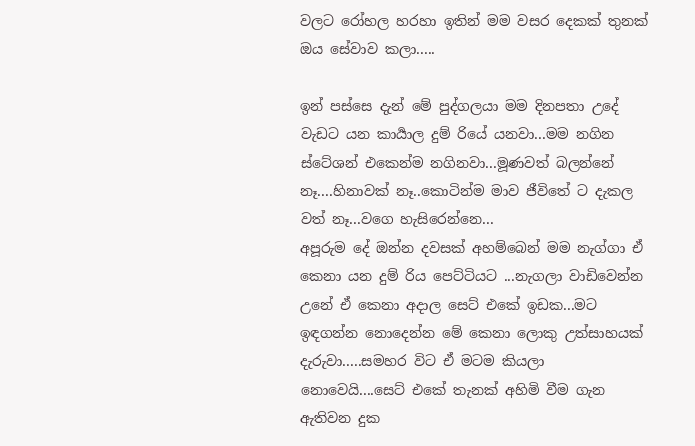වලට රෝහල හරහා ඉතින් මම වසර දෙකක් තුනක් ඔය සේවාව කලා.....

ඉන් පස්සෙ දැන් මේ පුද්ගලයා මම දිනපතා උදේ වැඩට යන කාර්‍යාල දුම් රියේ යනවා...මම නගින ස්ටේශන් එකෙන්ම නගිනවා...මූණවත් බලන්නේ නෑ....හිනාවක් නෑ..කොටින්ම මාව ජීවිතේ ට දැකල වත් නෑ...වගෙ හැසිරෙන්නෙ...
අපූරුම දේ ඔන්න දවසක් අහම්බෙන් මම නැග්ගා ඒ කෙනා යන දුම් රිය පෙට්ටියට ...නැගලා වාඩිවෙන්න උනේ ඒ කෙනා අදාල සෙට් එකේ ඉඩක...මට ඉඳගන්න නොදෙන්න මේ කෙනා ලොකු උත්සාහයක් දැරුවා.....සමහර විට ඒ මටම කියලා නොවෙයි....සෙට් එකේ තැනක් අහිමි වීම ගැන ඇතිවන දුක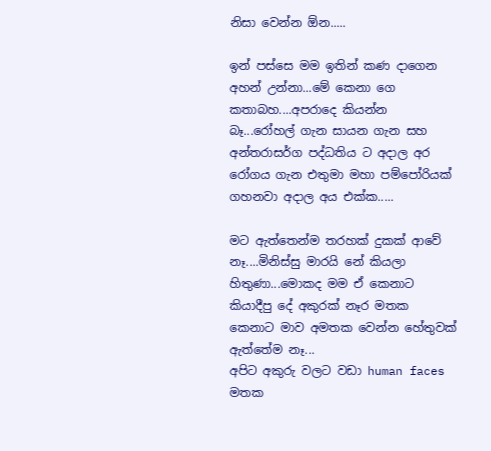නිසා වෙන්න ඕන.....

ඉන් පස්සෙ මම ඉතින් කණ දාගෙන අහන් උන්නා...මේ කෙනා ගෙ කතාබහ....අපරාදෙ කියන්න බෑ...රෝහල් ගැන සායන ගැන සහ අන්තරාසර්ග පද්ධතිය ට අදාල අර රෝගය ගැන එතුමා මහා පම්පෝරියක් ගහනවා අදාල අය එක්ක.....

මට ඇත්තෙන්ම තරහක් දුකක් ආවේ නෑ....මිනිස්සු මාරයි නේ කියලා හිතුණා...මොකද මම ඒ කෙනාට කියාදීපු දේ අකුරක් නෑර මතක කෙනාට මාව අමතක වෙන්න හේතුවක් ඇත්තේම නෑ...
අපිට අකුරු වලට වඩා human faces මතක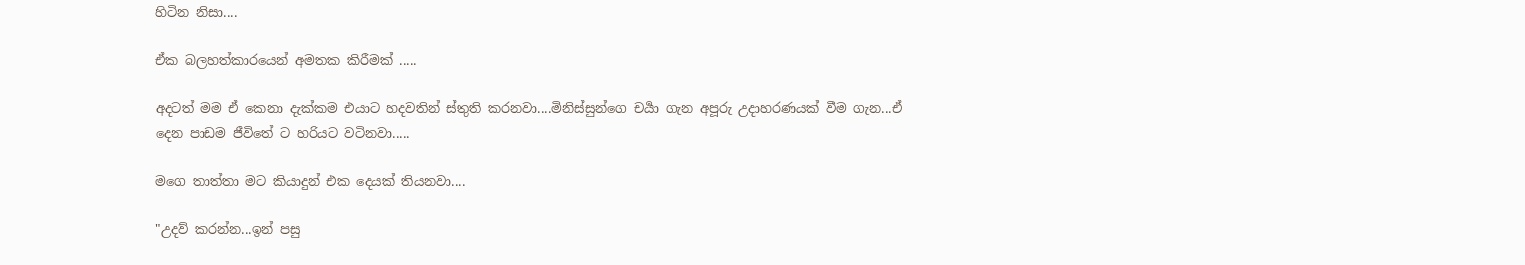හිටින නිසා....

ඒක බලහත්කාරයෙන් අමතක කිරීමක් .....

අදටත් මම ඒ කෙනා දැක්කම එයාට හදවතින් ස්තුති කරනවා....මිනිස්සුන්ගෙ චර්‍යා ගැන අපූරු උදාහරණයක් වීම ගැන...ඒ දෙන පාඩම ජීවිතේ ට හරියට වටිනවා.....

මගෙ තාත්තා මට කියාදුන් එක දෙයක් තියනවා....

"උදව් කරන්න...ඉන් පසු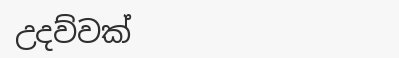උදව්වක්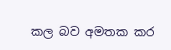කල බව අමතක කර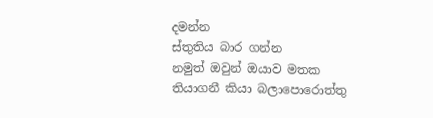දමන්න
ස්තුතිය බාර ගන්න
නමුත් ඔවුන් ඔයාව මතක තියාගනී කියා බලාපොරොත්තු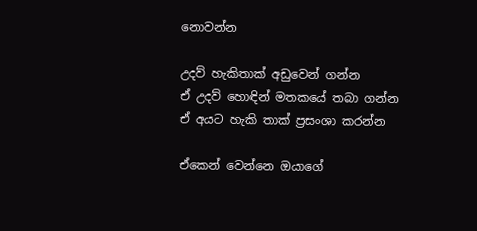නොවන්න

උදව් හැකිතාක් අඩුවෙන් ගන්න
ඒ උදව් හොඳින් මතකයේ තබා ගන්න
ඒ අයට හැකි තාක් ප්‍රසංශා කරන්න

ඒකෙන් වෙන්නෙ ඔයාගේ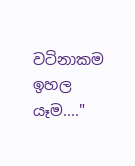වටිනාකම ඉහල යෑම...."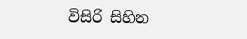විසිරි සිහින